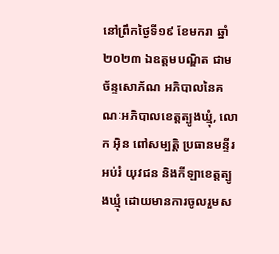នៅព្រឹកថ្ងៃទី១៩ ខែមករា ឆ្នាំ២០២៣ ឯឧត្តមបណ្ឌិត ជាម ច័ន្ទសោភ័ណ អភិបាលនៃគណៈអភិបាលខេត្តត្បូងឃ្មុំ, លោក អ៊ិន ពៅសម្បត្តិ ប្រធានមន្ទីរអប់រំ យុវជន និងកីឡាខេត្តត្បូងឃ្មុំ ដោយមានការចូលរួមស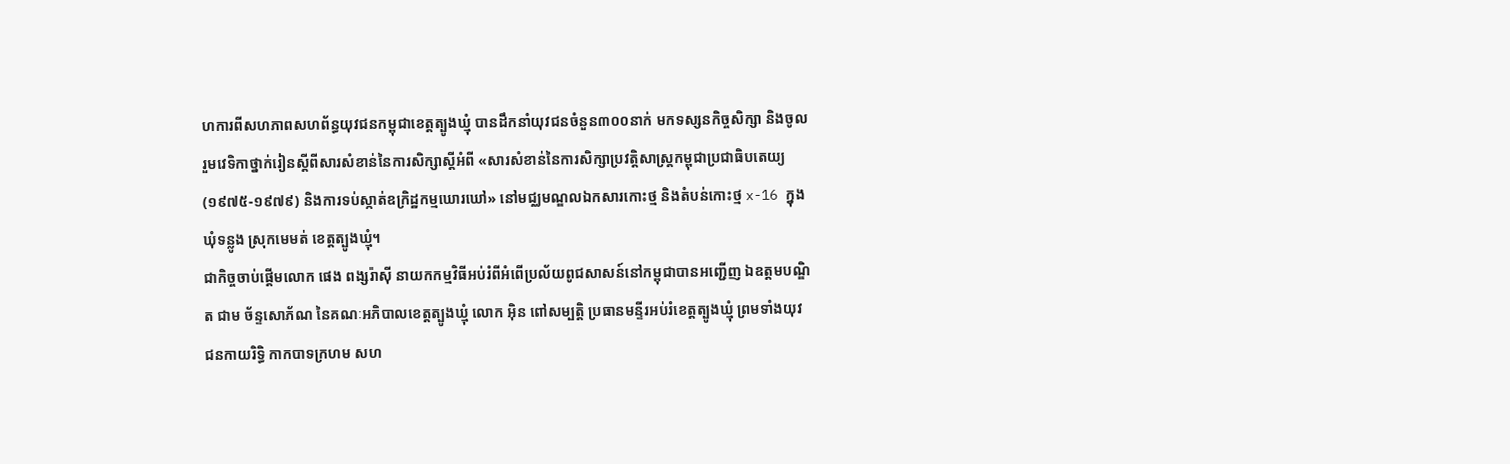ហការពីសហភាពសហព័ន្ធយុវជនកម្ពុជាខេត្តត្បូងឃ្មុំ បានដឹកនាំយុវជនចំនួន៣០០នាក់ មកទស្សនកិច្ចសិក្សា និងចូលរួមវេទិកាថ្នាក់រៀនស្ដីពីសារសំខាន់នៃការសិក្សាស្ដីអំពី «សារសំខាន់នៃការសិក្សាប្រវត្ដិសាស្រ្ដកម្ពុជាប្រជាធិបតេយ្យ (១៩៧៥-១៩៧៩) និងការទប់ស្កាត់ឧក្រិដ្ឋកម្មឃោរឃៅ» នៅមជ្ឈមណ្ឌលឯកសារកោះថ្ម និងតំបន់កោះថ្ម x-16 ក្នុងឃុំទន្លូង ស្រុកមេមត់ ខេត្តត្បូងឃ្មុំ។
ជាកិច្ចចាប់ផ្តើមលោក ផេង ពង្សរ៉ាស៊ី នាយកកម្មវិធីអប់រំពីអំពើប្រល័យពូជសាសន៍នៅកម្ពុជាបានអញ្ជើញ ឯឧត្តមបណ្ឌិត ជាម ច័ន្ទសោភ័ណ នៃគណៈអភិបាលខេត្តត្បូងឃ្មុំ លោក អ៊ិន ពៅសម្បត្តិ ប្រធានមន្ទីរអប់រំខេត្តត្បូងឃ្មុំ ព្រមទាំងយុវជនកាយរិទ្ធិ កាកបាទក្រហម សហ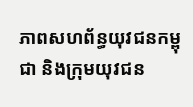ភាពសហព័ន្ធយុវជនកម្ពុជា និងក្រុមយុវជន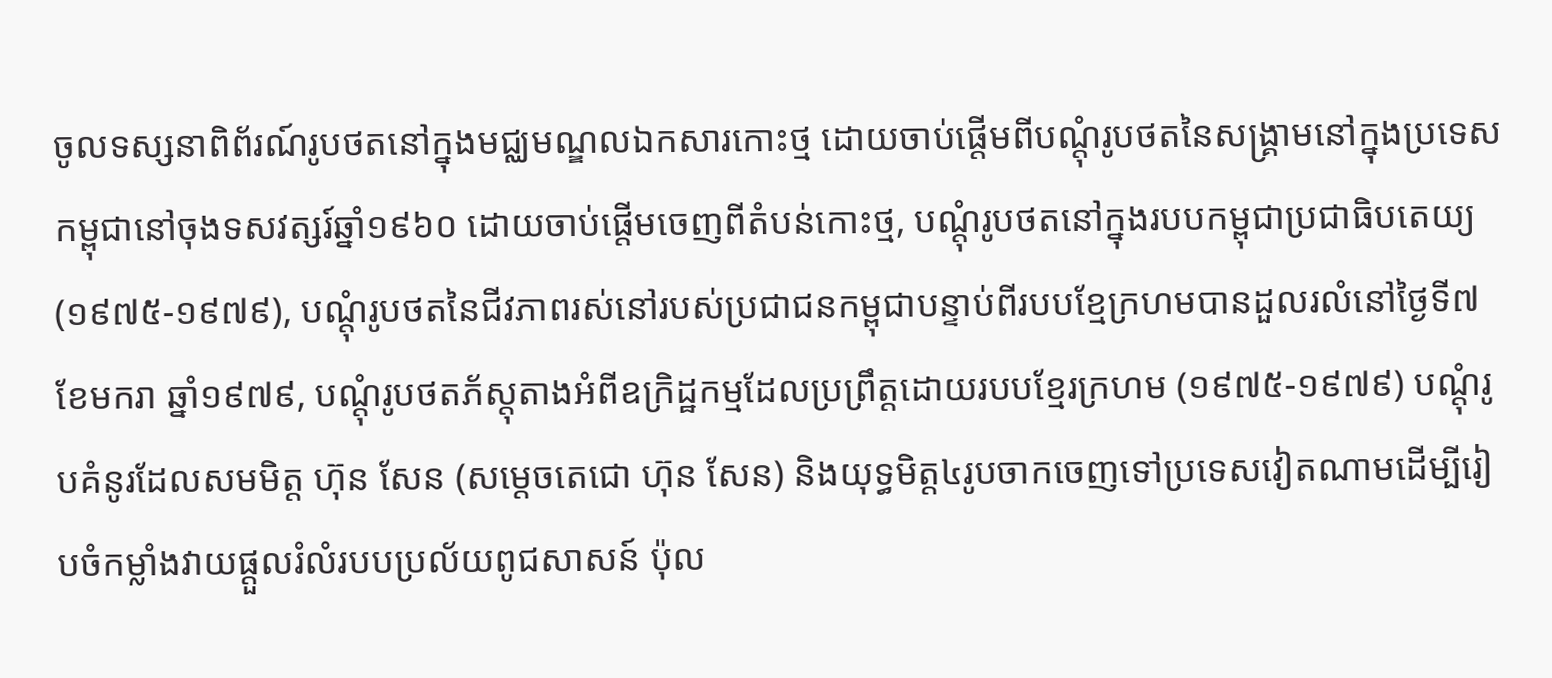ចូលទស្សនាពិព័រណ៍រូបថតនៅក្នុងមជ្ឈមណ្ឌលឯកសារកោះថ្ម ដោយចាប់ផ្តើមពីបណ្តុំរូបថតនៃសង្គ្រាមនៅក្នុងប្រទេសកម្ពុជានៅចុងទសវត្សរ៍ឆ្នាំ១៩៦០ ដោយចាប់ផ្តើមចេញពីតំបន់កោះថ្ម, បណ្តុំរូបថតនៅក្នុងរបបកម្ពុជាប្រជាធិបតេយ្យ (១៩៧៥-១៩៧៩), បណ្តុំរូបថតនៃជីវភាពរស់នៅរបស់ប្រជាជនកម្ពុជាបន្ទាប់ពីរបបខ្មែក្រហមបានដួលរលំនៅថ្ងៃទី៧ ខែមករា ឆ្នាំ១៩៧៩, បណ្តុំរូបថតភ័ស្តុតាងអំពីឧក្រិដ្ឋកម្មដែលប្រព្រឹត្តដោយរបបខ្មែរក្រហម (១៩៧៥-១៩៧៩) បណ្តុំរូបគំនូរដែលសមមិត្ត ហ៊ុន សែន (សមេ្តចតេជោ ហ៊ុន សែន) និងយុទ្ធមិត្ត៤រូបចាកចេញទៅប្រទេសវៀតណាមដើម្បីរៀបចំកម្លាំងវាយផ្តួលរំលំរបបប្រល័យពូជសាសន៍ ប៉ុល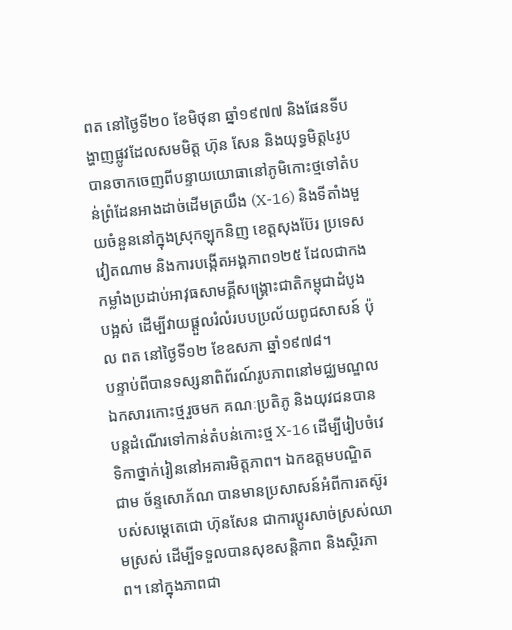ពត នៅថ្ងៃទី២០ ខែមិថុនា ឆ្នាំ១៩៧៧ និងផែនទីបង្ហាញផ្លូវដែលសមមិត្ត ហ៊ុន សែន និងយុទ្ធមិត្ត៤រូបបានចាកចេញពីបន្ទាយយោធានៅភូមិកោះថ្មទៅតំបន់ព្រំដែនអាងដាច់ដើមត្រយឹង (X-16) និងទីតាំងមួយចំនួននៅក្នុងស្រុកឡុកនិញ ខេត្តសុងប៊ែរ ប្រទេសវៀតណាម និងការបង្កើតអង្គភាព១២៥ ដែលជាកងកម្លាំងប្រដាប់អាវុធសាមគ្គីសង្គ្រោះជាតិកម្ពុជាដំបូងបង្អស់ ដើម្បីវាយផ្តួលរំលំរបបប្រល័យពូជសាសន៍ ប៉ុល ពត នៅថ្ងៃទី១២ ខែឧសភា ឆ្នាំ១៩៧៨។
បន្ទាប់ពីបានទស្សនាពិព័រណ៍រូបភាពនៅមជ្ឈមណ្ឌលឯកសារកោះថ្មរួចមក គណៈប្រតិភូ និងយុវជនបានបន្តដំណើរទៅកាន់តំបន់កោះថ្ម X-16 ដើម្បីរៀបចំវេទិកាថ្នាក់រៀននៅអគារមិត្តភាព។ ឯកឧត្តមបណ្ឌិត ជាម ច័ន្ទសោភ័ណ បានមានប្រសាសន៍អំពីការតស៊ូរបស់សម្តេតេជោ ហ៊ុនសែន ជាការប្តូរសាច់ស្រស់ឈាមស្រស់ ដើម្បីទទួលបានសុខសន្តិភាព និងស្ថិរភាព។ នៅក្នុងភាពជា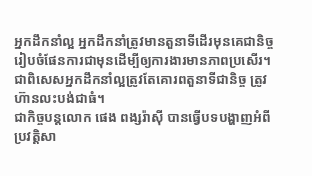អ្នកដឹកនាំល្អ អ្នកដឹកនាំត្រូវមានតួនាទីដើរមុនគេជានិច្ច រៀបចំផែនការជាមុនដើម្បីឲ្យការងារមានភាពប្រសើរ។ ជាពិសេសអ្នកដឹកនាំល្អត្រូវតែគោរពតួនាទីជានិច្ច ត្រូវហ៊ានលះបង់ជាធំ។
ជាកិច្ចបន្តលោក ផេង ពង្សរ៉ាស៊ី បានធ្វើបទបង្ហាញអំពីប្រវត្តិសា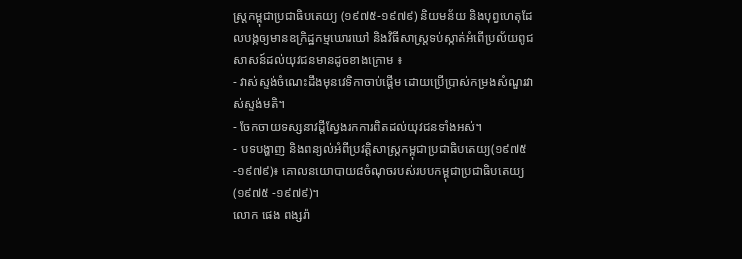ស្ត្រកម្ពុជាប្រជាធិបតេយ្យ (១៩៧៥-១៩៧៩) និយមន័យ និងបុព្វហេតុដែលបង្កឲ្យមានឧក្រិដ្ឋកម្មឃោរឃៅ និងវិធីសាស្រ្តទប់ស្កាត់អំពើប្រល័យពូជសាសន៍ដល់យុវជនមានដូចខាងក្រោម ៖
- វាស់ស្ទង់ចំណេះដឹងមុនវេទិកាចាប់ផ្តើម ដោយប្រើប្រាស់កម្រងសំណួរវាស់ស្ទង់មតិ។
- ចែកចាយទស្សនាវដ្តីស្វែងរកការពិតដល់យុវជនទាំងអស់។
- បទបង្ហាញ និងពន្យល់អំពីប្រវត្តិសាស្ត្រកម្ពុជាប្រជាធិបតេយ្យ(១៩៧៥-១៩៧៩)៖ គោលនយោបាយ៨ចំណុចរបស់របបកម្ពុជាប្រជាធិបតេយ្យ (១៩៧៥ -១៩៧៩)។
លោក ផេង ពង្សរ៉ា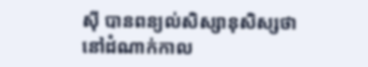ស៊ី បានពន្យល់សិស្សានុសិស្សថា នៅដំណាក់កាល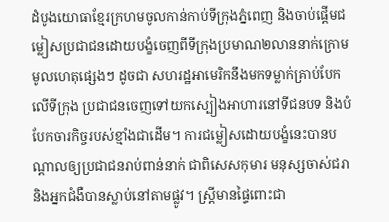ដំបូងយោធាខ្មែរក្រហមចូលកាន់កាប់ទីក្រុងភ្នំពេញ និងចាប់ផ្តើមជម្លៀសប្រជាជនដោយបង្ខំចេញពីទីក្រុងប្រមាណ២លាននាក់ក្រោមមូលហេតុផ្សេងៗ ដូចជា សហរដ្ឋអាមេរិកនឹងមកទម្លាក់គ្រាប់បែកលើទីក្រុង ប្រជាជនចេញទៅយកស្បៀងអាហារនៅទីជនបទ និងបំបែកចារកិច្ចរបស់ខ្មាំងជាដើម។ ការជម្លៀសដោយបង្ខំនេះបានបណ្តាលឲ្យប្រជាជនរាប់ពាន់នាក់ ជាពិសេសកុមារ មនុស្សចាស់ជរា និងអ្នកជំងឺបានស្លាប់នៅតាមផ្លូវ។ ស្រ្តីមានផ្ទៃពោះជា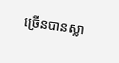ច្រើនបានស្លា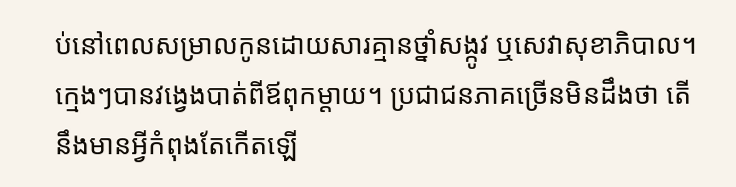ប់នៅពេលសម្រាលកូនដោយសារគ្មានថ្នាំសង្កូវ ឬសេវាសុខាភិបាល។ ក្មេងៗបានវង្វេងបាត់ពីឪពុកម្តាយ។ ប្រជាជនភាគច្រើនមិនដឹងថា តើនឹងមានអ្វីកំពុងតែកើតឡើ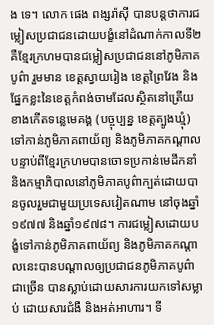ង ទេ។ លោក ផេង ពង្សរ៉ាស៊ី បានបន្តថាការជម្លៀសប្រជាជនដោយបង្ខំនៅដំណាក់កាលទី២ គឺខ្មែរក្រហមបានជម្លៀសប្រជាជននៅភូមិភាគបូព៌ា រួមមាន ខេត្តស្វាយរៀង ខេត្តព្រៃវែង និងផ្នែកខ្លះនៃខេត្តកំពង់ចាមដែលស្ថិតនៅត្រើយខាងកើតទន្លេមេគង្គ (បច្ចុប្បន្ន ខេត្តត្បូងឃ្មុំ) ទៅកាន់ភូមិភាគពាយ័ព្យ និងភូមិភាគកណ្តាលបន្ទាប់ពីខ្មែរក្រហមបានចោទប្រកាន់មេដឹកនាំ និងកម្មាភិបាលនៅភូមិភាគបូព៌ាក្បត់ដោយបានចូលរួមជាមួយប្រទេសវៀតណាម នៅចុងឆ្នាំ១៩៧៧ និងឆ្នាំ១៩៧៨។ ការជម្លៀសដោយបង្ខំទៅកាន់ភូមិភាគពាយ័ព្យ និងភូមិភាគកណ្តាលនេះបានបណ្តាលឲ្យប្រជាជនភូមិភាគបូព៌ាជាច្រើន បានស្លាប់ដោយសារការយកទៅសម្លាប់ ដោយសារជំងឺ និងអត់អាហារ។ ទី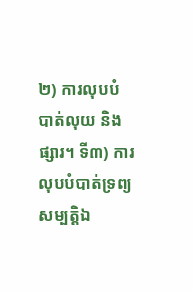២) ការលុបបំបាត់លុយ និងផ្សារ។ ទី៣) ការលុបបំបាត់ទ្រព្យសម្បត្តិឯ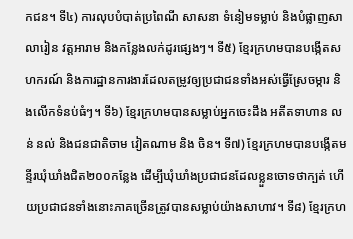កជន។ ទី៤) ការលុបបំបាត់ប្រពៃណី សាសនា ទំនៀមទម្លាប់ និងបំផ្លាញសាលារៀន វត្តអារាម និងកន្លែងលក់ដូរផ្សេងៗ។ ទី៥) ខ្មែរក្រហមបានបង្កើតសហករណ៍ និងការដ្ឋានការងារដែលតម្រូវឲ្យប្រជាជនទាំងអស់ធ្វើស្រែចម្ការ និងលើកទំនប់ធំៗ។ ទី៦) ខ្មែរក្រហមបានសម្លាប់អ្នកចេះដឹង អតីតទាហាន លន់ នល់ និងជនជាតិចាម វៀតណាម និង ចិន។ ទី៧) ខ្មែរក្រហមបានបង្កើតមន្ទីរឃុំឃាំងជិត២០០កន្លែង ដើម្បីឃុំឃាំងប្រជាជនដែលខ្លួនចោទថាក្បត់ ហើយប្រជាជនទាំងនោះភាគច្រើនត្រូវបានសម្លាប់យ៉ាងសាហាវ។ ទី៨) ខ្មែរក្រហ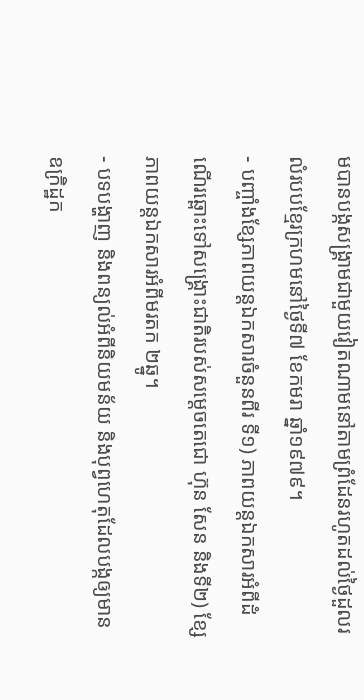មបានបង្កសង្រ្គាមជាមួយវៀតណាមនៅតាមព្រំដែនរហូតដល់ថ្ងៃដួលរលំរបបខ្មែរក្រហមនៅថ្ងៃទី៧ ខែកមរា ឆ្នាំ១៩៧៩។
- បញ្ចាំងខ្សែភាពយន្តឯកសារចំនួនពីរ ទី១) ភាពយន្តឯកសារអំពីដំណើរឆ្ពោះទៅសង្គ្រោះជាតិរបស់សម្តេចតេជោ ហ៊ុន សែន និងទី២) ខ្សែភាពយន្តឯកសារអំពីមរតក ២ឆ្នូ។
- បទបង្ហាញ និងពន្យល់អំពីនិយមន័យ និងបុព្វហេតុដែលបង្កឲ្យមានឧក្រិដ្ឋក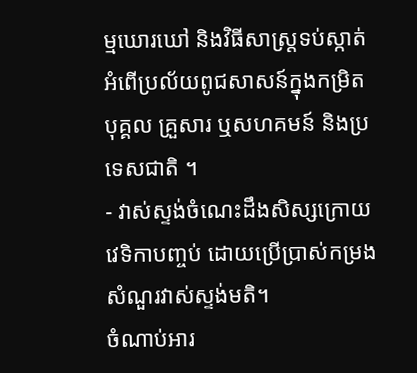ម្មឃោរឃៅ និងវិធីសាស្រ្តទប់ស្កាត់អំពើប្រល័យពូជសាសន៍ក្នុងកម្រិតបុគ្គល គ្រួសារ ឬសហគមន៍ និងប្រទេសជាតិ ។
- វាស់ស្ទង់ចំណេះដឹងសិស្សក្រោយវេទិកាបញ្ចប់ ដោយប្រើប្រាស់កម្រងសំណួរវាស់ស្ទង់មតិ។
ចំណាប់អារ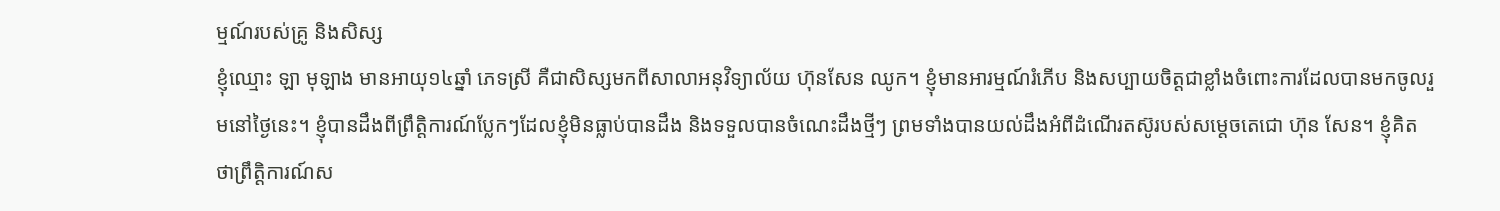ម្មណ៍របស់គ្រូ និងសិស្ស
ខ្ញុំឈ្មោះ ឡា មុឡាង មានអាយុ១៤ឆ្នាំ ភេទស្រី គឺជាសិស្សមកពីសាលាអនុវិទ្យាល័យ ហ៊ុនសែន ឈូក។ ខ្ញុំមានអារម្មណ៍រំភើប និងសប្បាយចិត្តជាខ្លាំងចំពោះការដែលបានមកចូលរួមនៅថ្ងៃនេះ។ ខ្ញុំបានដឹងពីព្រឹត្តិការណ៍ប្លែកៗដែលខ្ញុំមិនធ្លាប់បានដឹង និងទទួលបានចំណេះដឹងថ្មីៗ ព្រមទាំងបានយល់ដឹងអំពីដំណើរតស៊ូរបស់សម្តេចតេជោ ហ៊ុន សែន។ ខ្ញុំគិតថាព្រឹត្តិការណ៍ស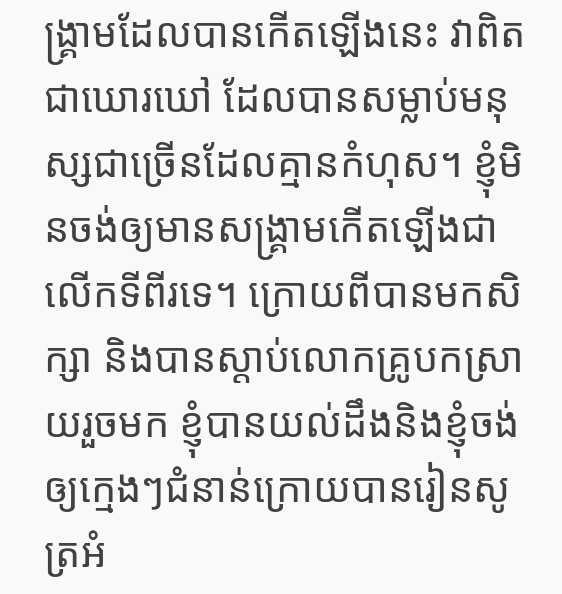ង្រ្គាមដែលបានកើតឡើងនេះ វាពិតជាឃោរឃៅ ដែលបានសម្លាប់មនុស្សជាច្រើនដែលគ្មានកំហុស។ ខ្ញុំមិនចង់ឲ្យមានសង្រ្គាមកើតឡើងជាលើកទីពីរទេ។ ក្រោយពីបានមកសិក្សា និងបានស្ដាប់លោកគ្រូបកស្រាយរួចមក ខ្ញុំបានយល់ដឹងនិងខ្ញុំចង់ឲ្យក្មេងៗជំនាន់ក្រោយបានរៀនសូត្រអំ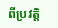ពីប្រវត្តិ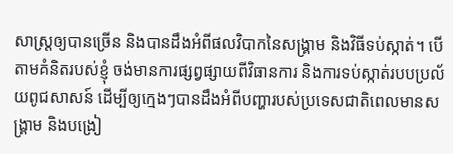សាស្រ្តឲ្យបានច្រើន និងបានដឹងអំពីផលវិបាកនៃសង្រ្គាម និងវិធីទប់ស្កាត់។ បើតាមគំនិតរបស់ខ្ញុំ ចង់មានការផ្សព្វផ្សាយពីវិធានការ និងការទប់ស្កាត់របបប្រល័យពូជសាសន៍ ដើម្បីឲ្យក្មេងៗបានដឹងអំពីបញ្ហារបស់ប្រទេសជាតិពេលមានសង្រ្គាម និងបង្រៀ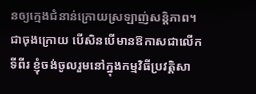នឲ្យក្មេងជំនាន់ក្រោយស្រឡាញ់សន្តិភាព។ ជាចុងក្រោយ បើសិនបើមានឱកាសជាលើកទីពីរ ខ្ញុំចង់ចូលរួមនៅក្នុងកម្មវិធីប្រវត្តិសា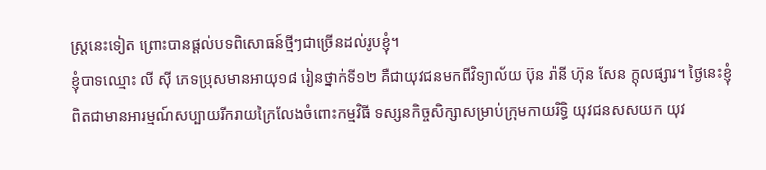ស្រ្តនេះទៀត ព្រោះបានផ្ដល់បទពិសោធន៍ថ្មីៗជាច្រើនដល់រូបខ្ញុំ។
ខ្ញុំបាទឈ្មោះ លី ស៊ី ភេទប្រុសមានអាយុ១៨ រៀនថ្នាក់ទី១២ គឺជាយុវជនមកពីវិទ្យាល័យ ប៊ុន រ៉ានី ហ៊ុន សែន ក្ដុលផ្សារ។ ថ្ងៃនេះខ្ញុំពិតជាមានអារម្មណ៍សប្បាយរីករាយក្រៃលែងចំពោះកម្មវិធី ទស្សនកិច្ចសិក្សាសម្រាប់ក្រុមកាយរិទ្ធិ យុវជនសសយក យុវ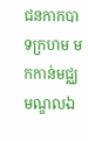ជនកាកបាទក្រហម មកកាន់មជ្ឈមណ្ឌលឯ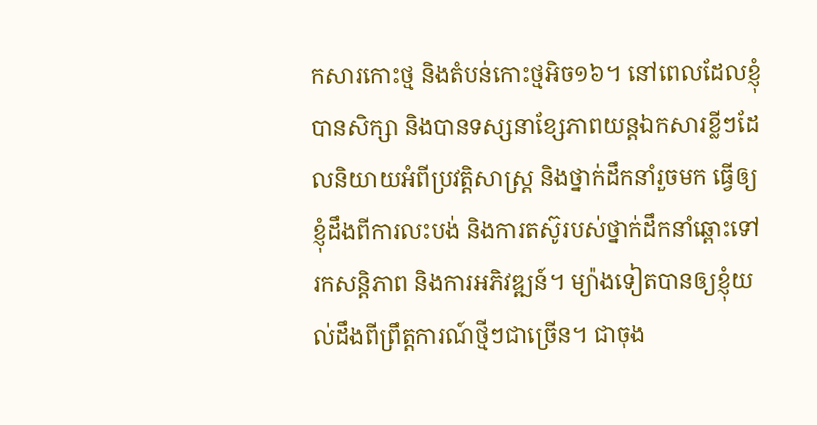កសារកោះថ្ម និងតំបន់កោះថ្មអិច១៦។ នៅពេលដែលខ្ញុំបានសិក្សា និងបានទស្សនាខ្សែភាពយន្តឯកសារខ្លីៗដែលនិយាយអំពីប្រវត្តិសាស្រ្ត និងថ្នាក់ដឹកនាំរួចមក ធ្វើឲ្យខ្ញុំដឹងពីការលះបង់ និងការតស៊ូរបស់ថ្នាក់ដឹកនាំឆ្ពោះទៅរកសន្តិភាព និងការអភិវឌ្ឍន៍។ ម្យ៉ាងទៀតបានឲ្យខ្ញុំយល់ដឹងពីព្រឹត្តការណ៍ថ្មីៗជាច្រើន។ ជាចុង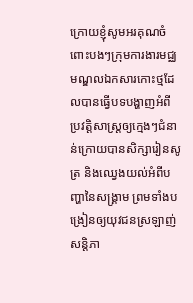ក្រោយខ្ញុំសូមអរគុណចំពោះបងៗក្រុមការងារមជ្ឈមណ្ឌលឯកសារកោះថ្មដែលបានធ្វើបទបង្ហាញអំពីប្រវត្តិសាស្រ្តឲ្យក្មេងៗជំនាន់ក្រោយបានសិក្សារៀនសូត្រ និងឈ្វេងយល់អំពីបញ្ហានៃសង្រ្គាម ព្រមទាំងបង្រៀនឲ្យយុវជនស្រឡាញ់សន្តិភា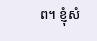ព។ ខ្ញុំសំ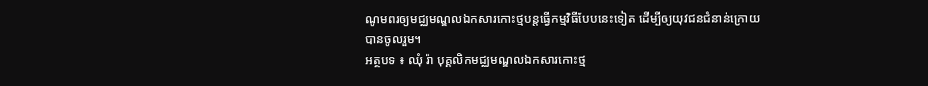ណូមពរឲ្យមជ្ឈមណ្ឌលឯកសារកោះថ្មបន្តធ្វើកម្មវិធីបែបនេះទៀត ដើម្បីឲ្យយុវជនជំនាន់ក្រោយបានចូលរួម។
អត្ថបទ ៖ ឈុំ រ៉ា បុគ្គលិកមជ្ឈមណ្ឌលឯកសារកោះថ្ម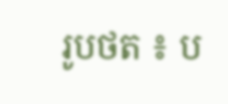រូបថត ៖ ប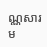ណ្ណសារម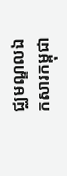ជ្ឈមណ្ឌលឯកសារកម្ពុជា